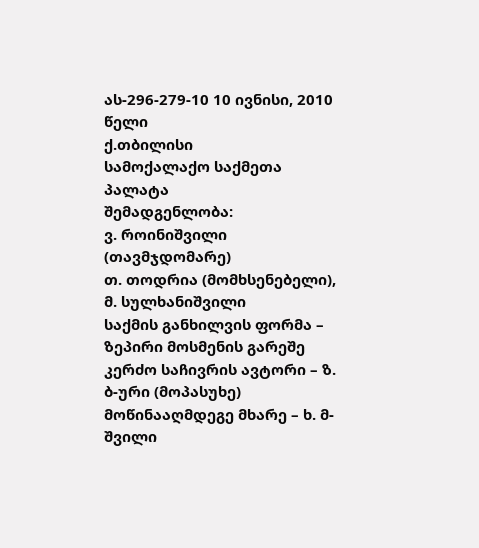ას-296-279-10 10 ივნისი, 2010 წელი
ქ.თბილისი
სამოქალაქო საქმეთა პალატა
შემადგენლობა:
ვ. როინიშვილი (თავმჯდომარე)
თ. თოდრია (მომხსენებელი), მ. სულხანიშვილი
საქმის განხილვის ფორმა – ზეპირი მოსმენის გარეშე
კერძო საჩივრის ავტორი – ზ. ბ-ური (მოპასუხე)
მოწინააღმდეგე მხარე – ხ. მ-შვილი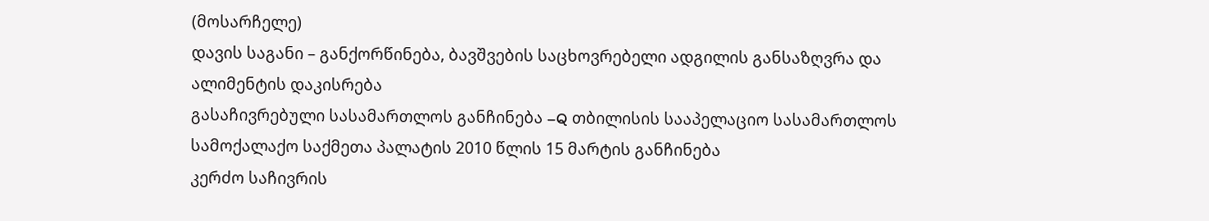(მოსარჩელე)
დავის საგანი – განქორწინება, ბავშვების საცხოვრებელი ადგილის განსაზღვრა და ალიმენტის დაკისრება
გასაჩივრებული სასამართლოს განჩინება –Q თბილისის სააპელაციო სასამართლოს სამოქალაქო საქმეთა პალატის 2010 წლის 15 მარტის განჩინება
კერძო საჩივრის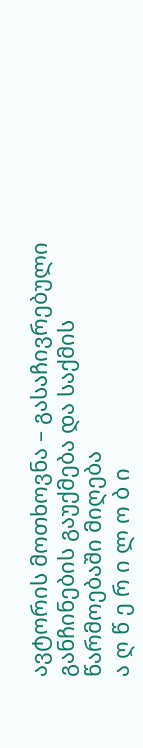ავტორის მოთხოვნა – გასაჩივრებული განჩინების გაუქმება და საქმის წარმოებაში მიღება
ა ღ წ ე რ ი ლ ო ბ ი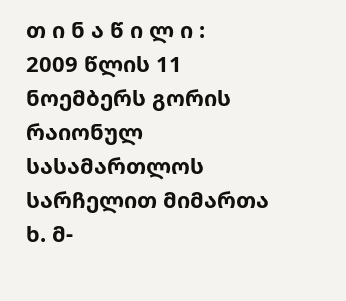თ ი ნ ა წ ი ლ ი :
2009 წლის 11 ნოემბერს გორის რაიონულ სასამართლოს სარჩელით მიმართა ხ. მ-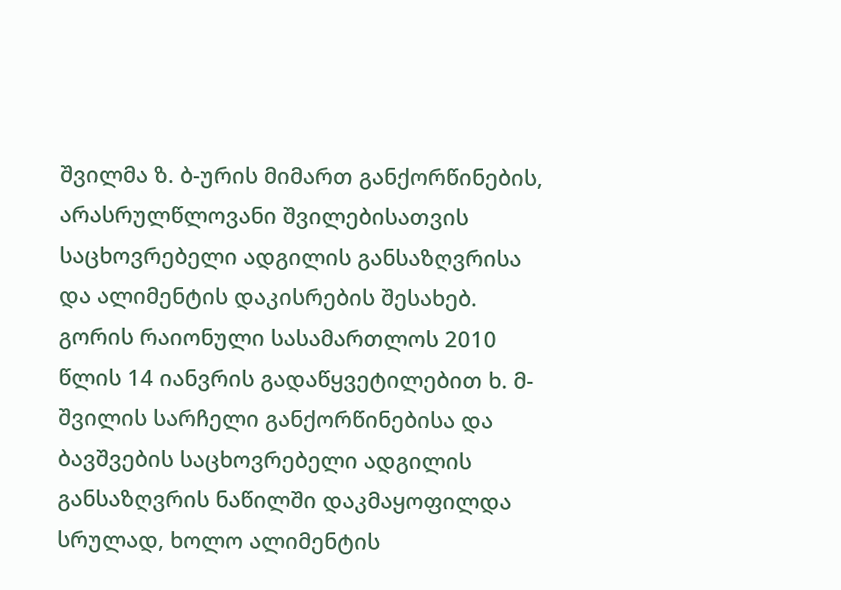შვილმა ზ. ბ-ურის მიმართ განქორწინების, არასრულწლოვანი შვილებისათვის საცხოვრებელი ადგილის განსაზღვრისა და ალიმენტის დაკისრების შესახებ.
გორის რაიონული სასამართლოს 2010 წლის 14 იანვრის გადაწყვეტილებით ხ. მ-შვილის სარჩელი განქორწინებისა და ბავშვების საცხოვრებელი ადგილის განსაზღვრის ნაწილში დაკმაყოფილდა სრულად, ხოლო ალიმენტის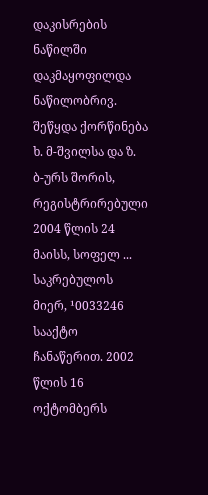დაკისრების ნაწილში დაკმაყოფილდა ნაწილობრივ. შეწყდა ქორწინება ხ. მ-შვილსა და ზ. ბ-ურს შორის, რეგისტრირებული 2004 წლის 24 მაისს, სოფელ ... საკრებულოს მიერ, ¹0033246 სააქტო ჩანაწერით. 2002 წლის 16 ოქტომბერს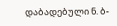დაბადებული ნ. ბ-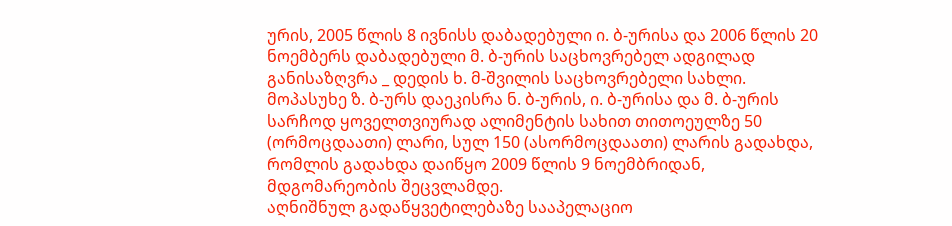ურის, 2005 წლის 8 ივნისს დაბადებული ი. ბ-ურისა და 2006 წლის 20 ნოემბერს დაბადებული მ. ბ-ურის საცხოვრებელ ადგილად განისაზღვრა _ დედის ხ. მ-შვილის საცხოვრებელი სახლი. მოპასუხე ზ. ბ-ურს დაეკისრა ნ. ბ-ურის, ი. ბ-ურისა და მ. ბ-ურის სარჩოდ ყოველთვიურად ალიმენტის სახით თითოეულზე 50 (ორმოცდაათი) ლარი, სულ 150 (ასორმოცდაათი) ლარის გადახდა, რომლის გადახდა დაიწყო 2009 წლის 9 ნოემბრიდან, მდგომარეობის შეცვლამდე.
აღნიშნულ გადაწყვეტილებაზე სააპელაციო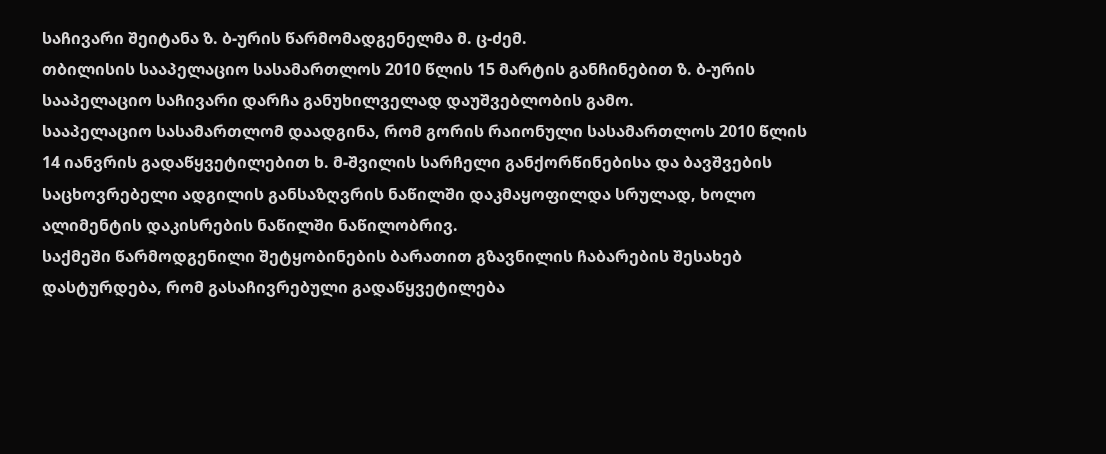საჩივარი შეიტანა ზ. ბ-ურის წარმომადგენელმა მ. ც-ძემ.
თბილისის სააპელაციო სასამართლოს 2010 წლის 15 მარტის განჩინებით ზ. ბ-ურის სააპელაციო საჩივარი დარჩა განუხილველად დაუშვებლობის გამო.
სააპელაციო სასამართლომ დაადგინა, რომ გორის რაიონული სასამართლოს 2010 წლის 14 იანვრის გადაწყვეტილებით ხ. მ-შვილის სარჩელი განქორწინებისა და ბავშვების საცხოვრებელი ადგილის განსაზღვრის ნაწილში დაკმაყოფილდა სრულად, ხოლო ალიმენტის დაკისრების ნაწილში ნაწილობრივ.
საქმეში წარმოდგენილი შეტყობინების ბარათით გზავნილის ჩაბარების შესახებ დასტურდება, რომ გასაჩივრებული გადაწყვეტილება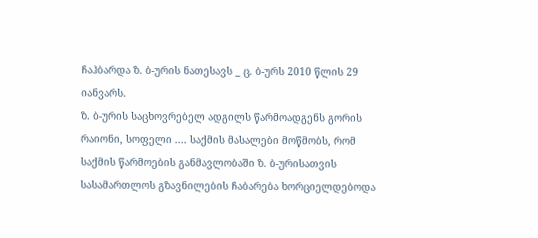ჩაჰბარდა ზ. ბ-ურის ნათესავს _ ც. ბ-ურს 2010 წლის 29 იანვარს.
ზ. ბ-ურის საცხოვრებელ ადგილს წარმოადგენს გორის რაიონი, სოფელი .... საქმის მასალები მოწმობს, რომ საქმის წარმოების განმავლობაში ზ. ბ-ურისათვის სასამართლოს გზავნილების ჩაბარება ხორციელდებოდა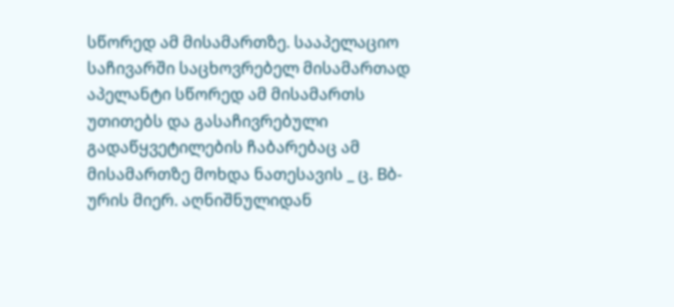სწორედ ამ მისამართზე. სააპელაციო საჩივარში საცხოვრებელ მისამართად აპელანტი სწორედ ამ მისამართს უთითებს და გასაჩივრებული გადაწყვეტილების ჩაბარებაც ამ მისამართზე მოხდა ნათესავის _ ც. Bბ-ურის მიერ. აღნიშნულიდან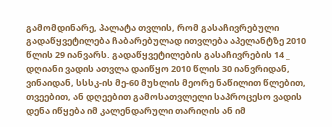გამომდინარე, პალატა თვლის, რომ გასაჩივრებული გადაწყვეტილება ჩაბარებულად ითვლება აპელანტზე 2010 წლის 29 იანვარს. გადაწყვეტილების გასაჩივრების 14 _ დღიანი ვადის ათვლა დაიწყო 2010 წლის 30 იანვრიდან, ვინაიდან, სსსკ-ის მე-60 მუხლის მეორე ნაწილით წლებით, თვეებით, ან დღეებით გამოსათვლელი საპროცესო ვადის დენა იწყება იმ კალენდარული თარიღის ან იმ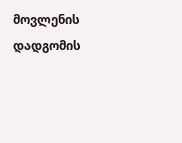მოვლენის დადგომის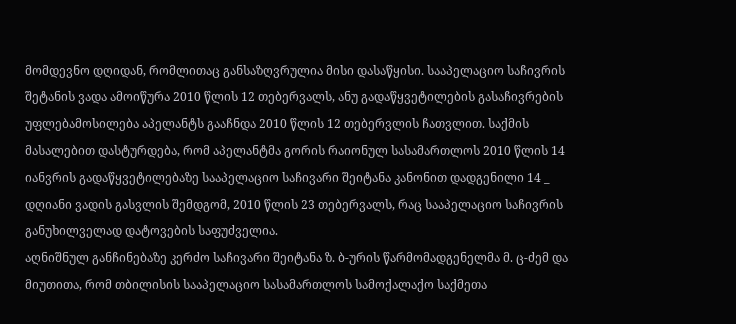მომდევნო დღიდან, რომლითაც განსაზღვრულია მისი დასაწყისი. სააპელაციო საჩივრის შეტანის ვადა ამოიწურა 2010 წლის 12 თებერვალს, ანუ გადაწყვეტილების გასაჩივრების უფლებამოსილება აპელანტს გააჩნდა 2010 წლის 12 თებერვლის ჩათვლით. საქმის მასალებით დასტურდება, რომ აპელანტმა გორის რაიონულ სასამართლოს 2010 წლის 14 იანვრის გადაწყვეტილებაზე სააპელაციო საჩივარი შეიტანა კანონით დადგენილი 14 _ დღიანი ვადის გასვლის შემდგომ, 2010 წლის 23 თებერვალს, რაც სააპელაციო საჩივრის განუხილველად დატოვების საფუძველია.
აღნიშნულ განჩინებაზე კერძო საჩივარი შეიტანა ზ. ბ-ურის წარმომადგენელმა მ. ც-ძემ და მიუთითა, რომ თბილისის სააპელაციო სასამართლოს სამოქალაქო საქმეთა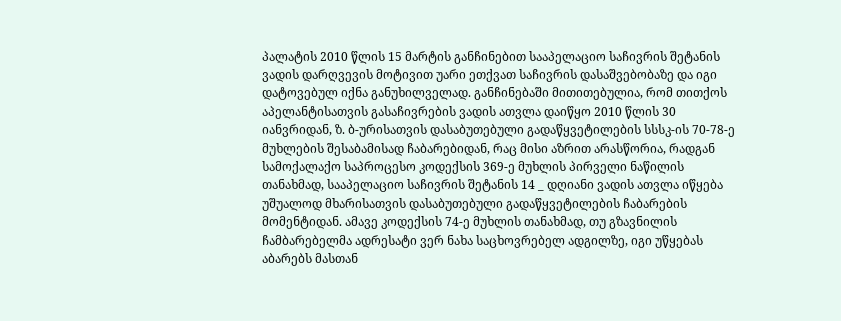პალატის 2010 წლის 15 მარტის განჩინებით სააპელაციო საჩივრის შეტანის ვადის დარღვევის მოტივით უარი ეთქვათ საჩივრის დასაშვებობაზე და იგი დატოვებულ იქნა განუხილველად. განჩინებაში მითითებულია, რომ თითქოს აპელანტისათვის გასაჩივრების ვადის ათვლა დაიწყო 2010 წლის 30 იანვრიდან, ზ. ბ-ურისათვის დასაბუთებული გადაწყვეტილების სსსკ-ის 70-78-ე მუხლების შესაბამისად ჩაბარებიდან, რაც მისი აზრით არასწორია, რადგან სამოქალაქო საპროცესო კოდექსის 369-ე მუხლის პირველი ნაწილის თანახმად, სააპელაციო საჩივრის შეტანის 14 _ დღიანი ვადის ათვლა იწყება უშუალოდ მხარისათვის დასაბუთებული გადაწყვეტილების ჩაბარების მომენტიდან. ამავე კოდექსის 74-ე მუხლის თანახმად, თუ გზავნილის ჩამბარებელმა ადრესატი ვერ ნახა საცხოვრებელ ადგილზე, იგი უწყებას აბარებს მასთან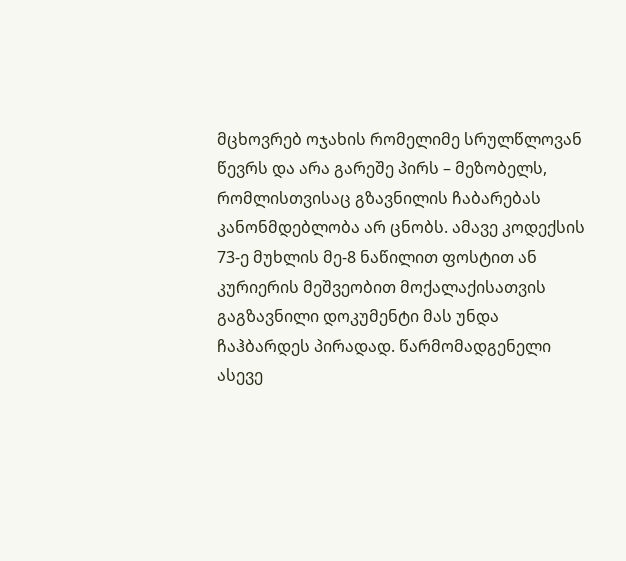მცხოვრებ ოჯახის რომელიმე სრულწლოვან წევრს და არა გარეშე პირს – მეზობელს, რომლისთვისაც გზავნილის ჩაბარებას კანონმდებლობა არ ცნობს. ამავე კოდექსის 73-ე მუხლის მე-8 ნაწილით ფოსტით ან კურიერის მეშვეობით მოქალაქისათვის გაგზავნილი დოკუმენტი მას უნდა ჩაჰბარდეს პირადად. წარმომადგენელი ასევე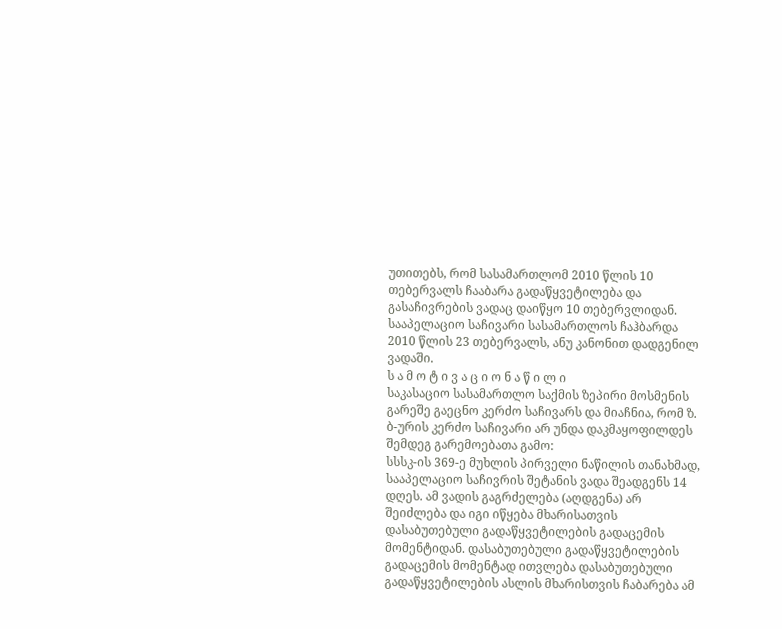უთითებს, რომ სასამართლომ 2010 წლის 10 თებერვალს ჩააბარა გადაწყვეტილება და გასაჩივრების ვადაც დაიწყო 10 თებერვლიდან. სააპელაციო საჩივარი სასამართლოს ჩაჰბარდა 2010 წლის 23 თებერვალს, ანუ კანონით დადგენილ ვადაში.
ს ა მ ო ტ ი ვ ა ც ი ო ნ ა წ ი ლ ი
საკასაციო სასამართლო საქმის ზეპირი მოსმენის გარეშე გაეცნო კერძო საჩივარს და მიაჩნია, რომ ზ. ბ-ურის კერძო საჩივარი არ უნდა დაკმაყოფილდეს შემდეგ გარემოებათა გამო:
სსსკ-ის 369-ე მუხლის პირველი ნაწილის თანახმად, სააპელაციო საჩივრის შეტანის ვადა შეადგენს 14 დღეს. ამ ვადის გაგრძელება (აღდგენა) არ შეიძლება და იგი იწყება მხარისათვის დასაბუთებული გადაწყვეტილების გადაცემის მომენტიდან. დასაბუთებული გადაწყვეტილების გადაცემის მომენტად ითვლება დასაბუთებული გადაწყვეტილების ასლის მხარისთვის ჩაბარება ამ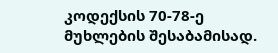კოდექსის 70-78-ე მუხლების შესაბამისად.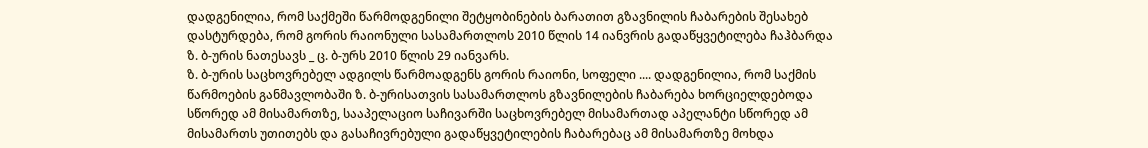დადგენილია, რომ საქმეში წარმოდგენილი შეტყობინების ბარათით გზავნილის ჩაბარების შესახებ დასტურდება, რომ გორის რაიონული სასამართლოს 2010 წლის 14 იანვრის გადაწყვეტილება ჩაჰბარდა ზ. ბ-ურის ნათესავს _ ც. ბ-ურს 2010 წლის 29 იანვარს.
ზ. ბ-ურის საცხოვრებელ ადგილს წარმოადგენს გორის რაიონი, სოფელი .... დადგენილია, რომ საქმის წარმოების განმავლობაში ზ. ბ-ურისათვის სასამართლოს გზავნილების ჩაბარება ხორციელდებოდა სწორედ ამ მისამართზე, სააპელაციო საჩივარში საცხოვრებელ მისამართად აპელანტი სწორედ ამ მისამართს უთითებს და გასაჩივრებული გადაწყვეტილების ჩაბარებაც ამ მისამართზე მოხდა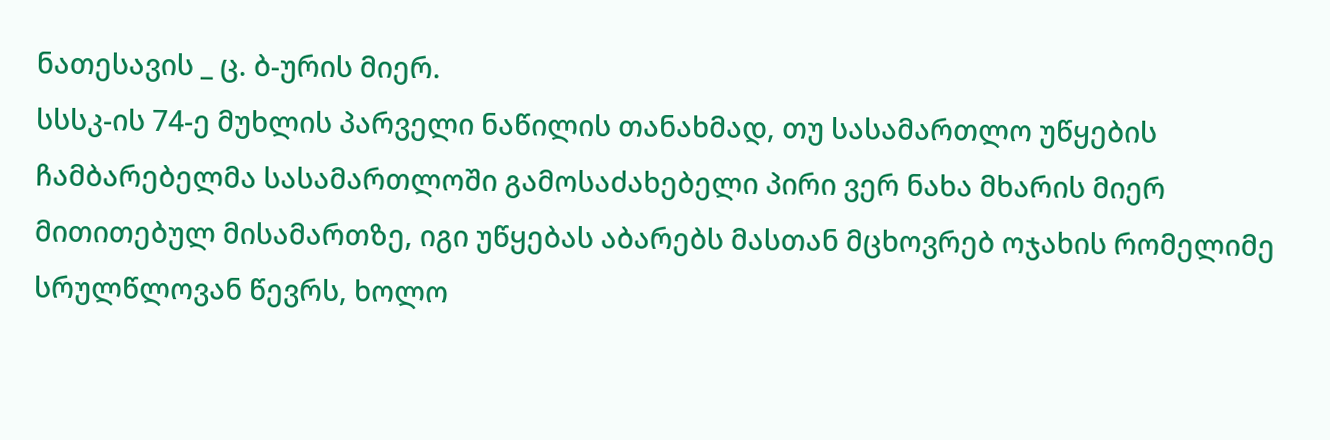ნათესავის _ ც. ბ-ურის მიერ.
სსსკ-ის 74-ე მუხლის პარველი ნაწილის თანახმად, თუ სასამართლო უწყების ჩამბარებელმა სასამართლოში გამოსაძახებელი პირი ვერ ნახა მხარის მიერ მითითებულ მისამართზე, იგი უწყებას აბარებს მასთან მცხოვრებ ოჯახის რომელიმე სრულწლოვან წევრს, ხოლო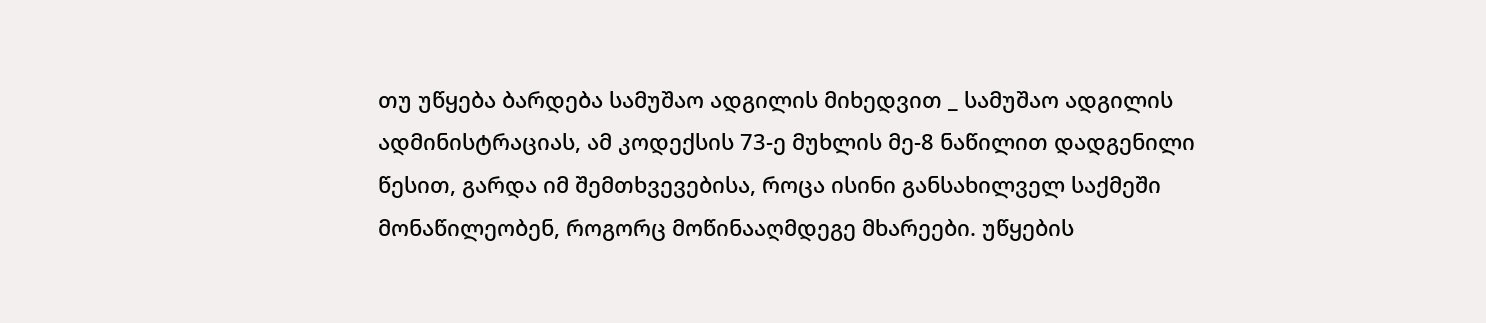თუ უწყება ბარდება სამუშაო ადგილის მიხედვით _ სამუშაო ადგილის ადმინისტრაციას, ამ კოდექსის 73-ე მუხლის მე-8 ნაწილით დადგენილი წესით, გარდა იმ შემთხვევებისა, როცა ისინი განსახილველ საქმეში მონაწილეობენ, როგორც მოწინააღმდეგე მხარეები. უწყების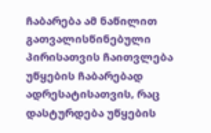ჩაბარება ამ ნაწილით გათვალისწინებული პირისათვის ჩაითვლება უწყების ჩაბარებად ადრესატისათვის, რაც დასტურდება უწყების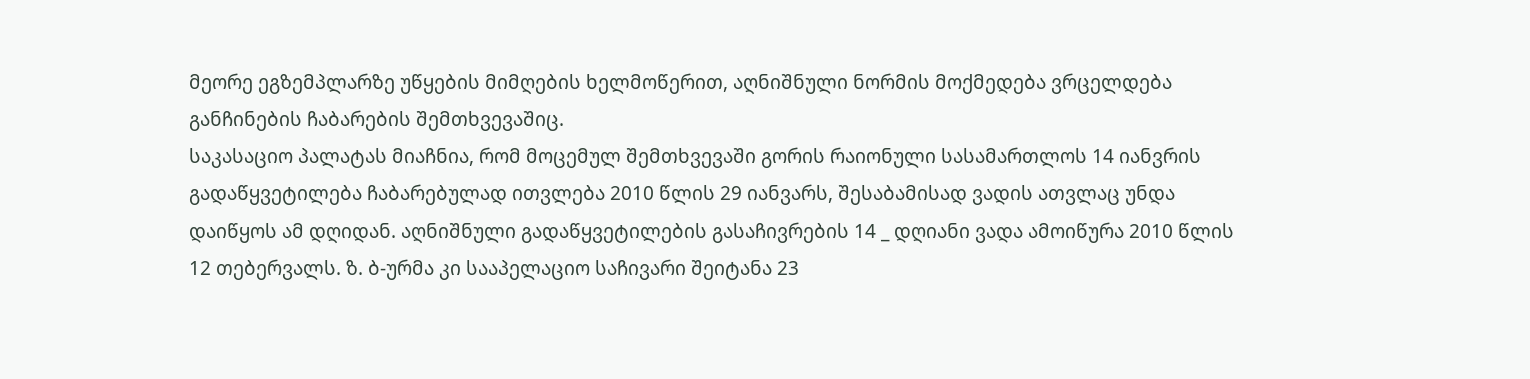მეორე ეგზემპლარზე უწყების მიმღების ხელმოწერით, აღნიშნული ნორმის მოქმედება ვრცელდება განჩინების ჩაბარების შემთხვევაშიც.
საკასაციო პალატას მიაჩნია, რომ მოცემულ შემთხვევაში გორის რაიონული სასამართლოს 14 იანვრის გადაწყვეტილება ჩაბარებულად ითვლება 2010 წლის 29 იანვარს, შესაბამისად ვადის ათვლაც უნდა დაიწყოს ამ დღიდან. აღნიშნული გადაწყვეტილების გასაჩივრების 14 _ დღიანი ვადა ამოიწურა 2010 წლის 12 თებერვალს. ზ. ბ-ურმა კი სააპელაციო საჩივარი შეიტანა 23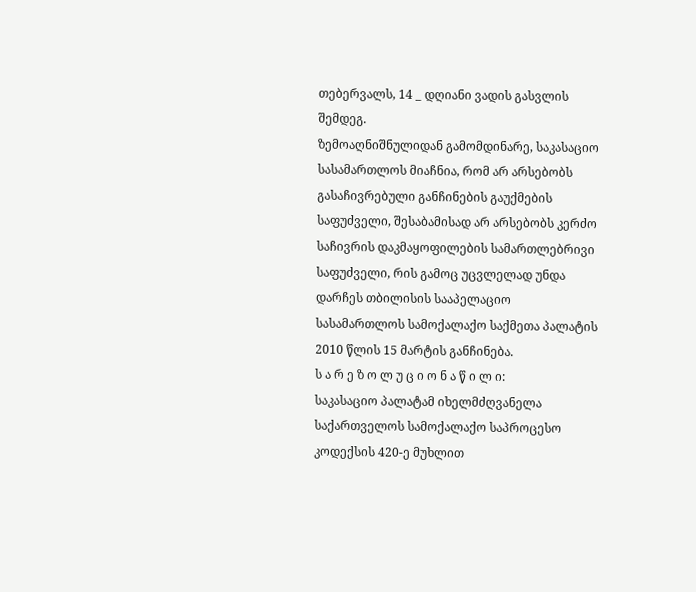თებერვალს, 14 _ დღიანი ვადის გასვლის შემდეგ.
ზემოაღნიშნულიდან გამომდინარე, საკასაციო სასამართლოს მიაჩნია, რომ არ არსებობს გასაჩივრებული განჩინების გაუქმების საფუძველი, შესაბამისად არ არსებობს კერძო საჩივრის დაკმაყოფილების სამართლებრივი საფუძველი, რის გამოც უცვლელად უნდა დარჩეს თბილისის სააპელაციო სასამართლოს სამოქალაქო საქმეთა პალატის 2010 წლის 15 მარტის განჩინება.
ს ა რ ე ზ ო ლ უ ც ი ო ნ ა წ ი ლ ი:
საკასაციო პალატამ იხელმძღვანელა საქართველოს სამოქალაქო საპროცესო კოდექსის 420-ე მუხლით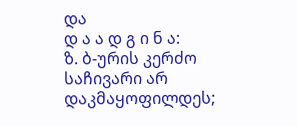და
დ ა ა დ გ ი ნ ა:
ზ. ბ-ურის კერძო საჩივარი არ დაკმაყოფილდეს;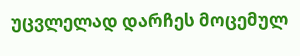უცვლელად დარჩეს მოცემულ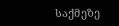საქმეზე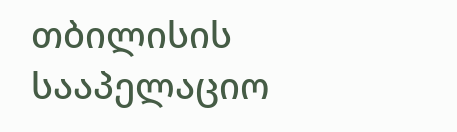თბილისის სააპელაციო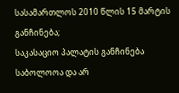სასამართლოს 2010 წლის 15 მარტის განჩინება;
საკასაციო პალატის განჩინება საბოლოოა და არ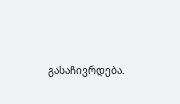გასაჩივრდება.